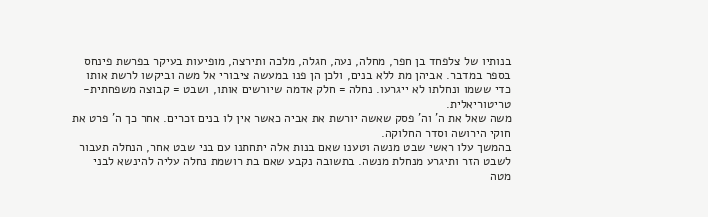בנותיו של צלפחד בן חפר, מחלה, נעה, חגלה, מלכה ותירצה, מופיעות בעיקר בפרשת פינחס בספר במדבר. אביהן מת ללא בנים, ולכן הן פנו במעשה ציבורי אל משה וביקשו לרשת אותו כדי ששמו ונחלתו לא ייגרעו. נחלה = חלק אדמה שיורשים אותו, ושבט = קבוצה משפחתית-טריטוריאלית.
משה שאל את ה' וה' פסק שאשה יורשת את אביה כאשר אין לו בנים זכרים. אחר כך ה' פרט את חוקי הירושה וסדר החלוקה.
בהמשך עלו ראשי שבט מנשה וטענו שאם בנות אלה יתחתנו עם בני שבט אחר, הנחלה תעבור לשבט הזר ותיגרע מנחלת מנשה. בתשובה נקבע שאם בת רושמת נחלה עליה להינשא לבני מטה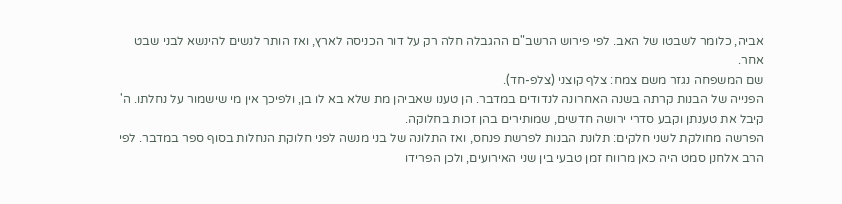אביה, כלומר לשבטו של האב. לפי פירוש הרשב"ם ההגבלה חלה רק על דור הכניסה לארץ, ואז הותר לנשים להינשא לבני שבט אחר.
שם המשפחה נגזר משם צמח: צלף קוצני (צלפ-חד).
הפנייה של הבנות קרתה בשנה האחרונה לנדודים במדבר. הן טענו שאביהן מת שלא בא לו בן, ולפיכך אין מי שישמור על נחלתו. ה' קיבל את טענתן וקבע סדרי ירושה חדשים, שמותירים בהן זכות בחלוקה.
הפרשה מחולקת לשני חלקים: תלונת הבנות לפרשת פנחס, ואז התלונה של בני מנשה לפני חלוקת הנחלות בסוף ספר במדבר. לפי הרב אלחנן סמט היה כאן מרווח זמן טבעי בין שני האירועים, ולכן הפרידו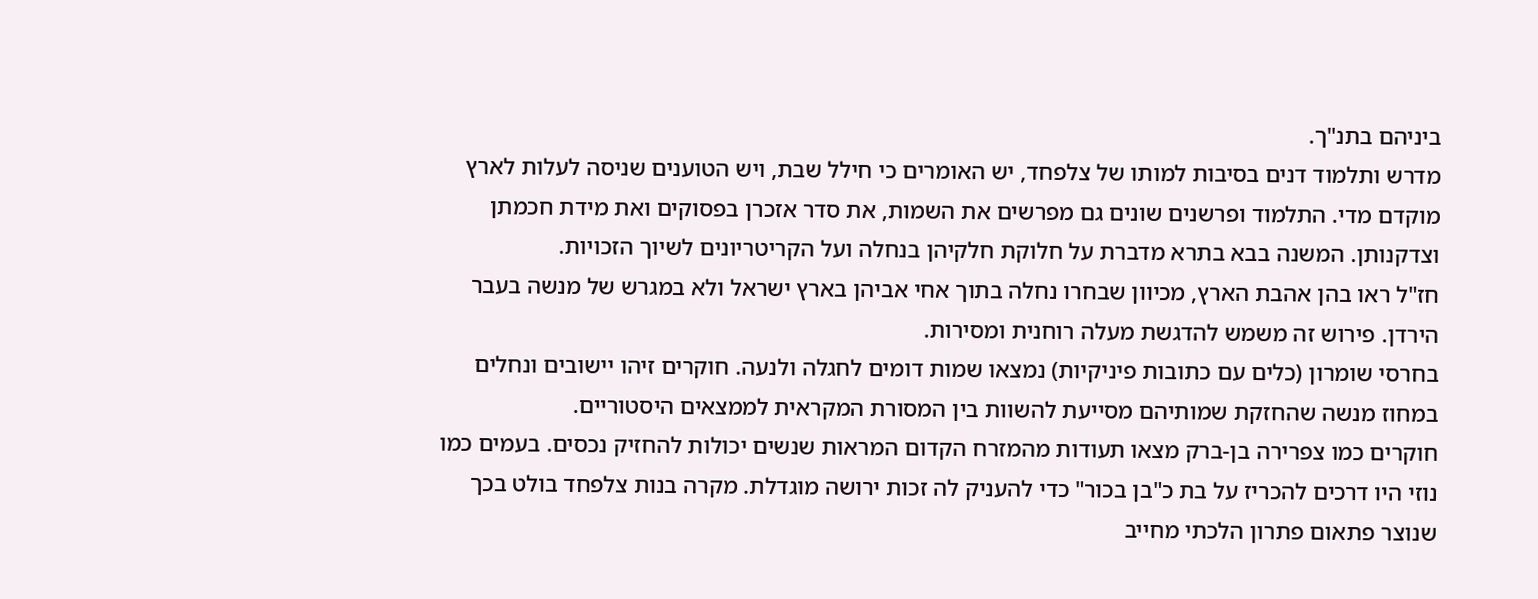ביניהם בתנ"ך.
מדרש ותלמוד דנים בסיבות למותו של צלפחד, יש האומרים כי חילל שבת, ויש הטוענים שניסה לעלות לארץ מוקדם מדי. התלמוד ופרשנים שונים גם מפרשים את השמות, את סדר אזכרן בפסוקים ואת מידת חכמתן וצדקנותן. המשנה בבא בתרא מדברת על חלוקת חלקיהן בנחלה ועל הקריטריונים לשיוך הזכויות.
חז"ל ראו בהן אהבת הארץ, מכיוון שבחרו נחלה בתוך אחי אביהן בארץ ישראל ולא במגרש של מנשה בעבר הירדן. פירוש זה משמש להדגשת מעלה רוחנית ומסירות.
בחרסי שומרון (כלים עם כתובות פיניקיות) נמצאו שמות דומים לחגלה ולנעה. חוקרים זיהו יישובים ונחלים במחוז מנשה שהחזקת שמותיהם מסייעת להשוות בין המסורת המקראית לממצאים היסטוריים.
חוקרים כמו צפרירה בן-ברק מצאו תעודות מהמזרח הקדום המראות שנשים יכולות להחזיק נכסים. בעמים כמו נוזי היו דרכים להכריז על בת כ"בן בכור" כדי להעניק לה זכות ירושה מוגדלת. מקרה בנות צלפחד בולט בכך שנוצר פתאום פתרון הלכתי מחייב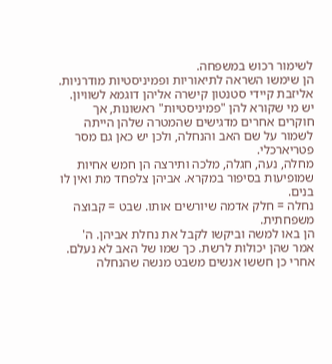לשימור רכוש במשפחה.
הן שימשו השראה לתיאוריות ופמיניסטיות מודרניות. אליזבת קיידי סטנטון קישרה אליהן דוגמא לשוויון. יש מי שקורא להן "פמיניסטיות" ראשונות, אך חוקרים אחרים מדגישים שהמטרה שלהן הייתה לשמור על שם האב והנחלה, ולכן יש כאן גם מסר פטריארכלי.
מחלה, נעה, חגלה, מלכה ותירצה הן חמש אחיות שמופיעות בסיפור במקרא. אביהן צלפחד מת ואין לו בנים.
נחלה = חלק אדמה שיורשים אותו. שבט = קבוצה משפחתית.
הן באו למשה וביקשו לקבל את נחלת אביהן. ה' אמר שהן יכולות לרשת. כך שמו של האב לא נעלם.
אחרי כן חששו אנשים משבט מנשה שהנחלה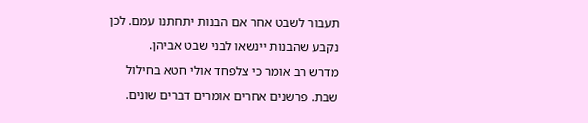תעבור לשבט אחר אם הבנות יתחתנו עמם. לכן נקבע שהבנות יינשאו לבני שבט אביהן.
מדרש רב אומר כי צלפחד אולי חטא בחילול שבת. פרשנים אחרים אומרים דברים שונים.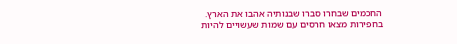החכמים שבחרו סברו שבנותיה אהבו את הארץ.
בחפירות מצאו חרסים עם שמות שעשויים להיות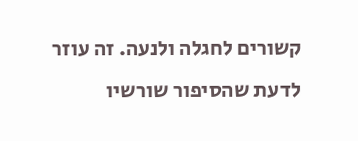קשורים לחגלה ולנעה. זה עוזר לדעת שהסיפור שורשיו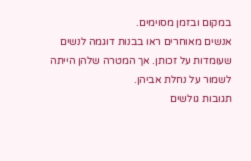במקום ובזמן מסוימים.
אנשים מאוחרים ראו בבנות דוגמה לנשים שעומדות על זכותן. אך המטרה שלהן הייתה לשמור על נחלת אביהן.
תגובות גולשים